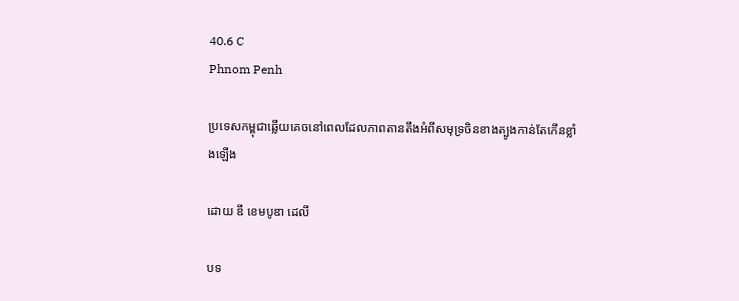40.6 C
Phnom Penh

ប្រទេសកម្ពុជាឆ្លើយគេចនៅពេលដែលភាពតានតឹងអំពីសមុទ្រចិនខាងត្បូងកាន់តែកើនខ្លាំងឡើង

ដោយ ឌឹ ខេមបូឌា ដេលី

បទ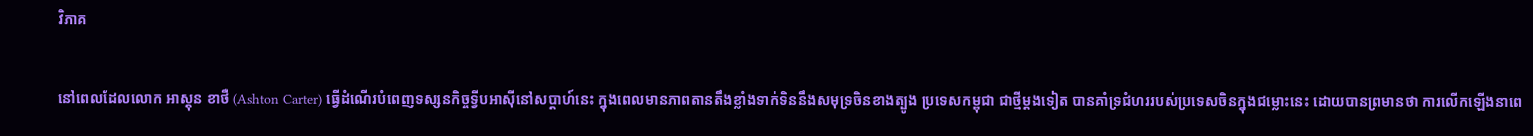វិភាគ

នៅពេលដែលលោក អាស្តុន ខាថឺ (Ashton Carter) ធ្វើដំណើរបំពេញទស្សនកិច្ចទ្វីបអាស៊ីនៅសប្តាហ៍នេះ ក្នុងពេលមានភាពតានតឹងខ្លាំងទាក់ទិននឹងសមុទ្រចិនខាងត្បូង ប្រទេសកម្ពុជា ជាថ្មីម្តងទៀត បានគាំទ្រជំហររបស់ប្រទេសចិនក្នុងជម្លោះនេះ ដោយបានព្រមានថា ការលើកឡើងនាពេ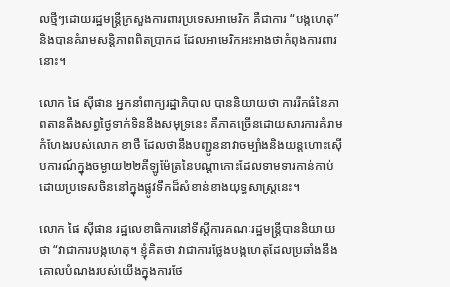លថ្មីៗដោយរដ្ឋមន្ត្រីក្រសួងការពារប្រទេសអាមេរិក គឺជាការ “បង្កហេតុ” និងបានគំរាមសន្តិភាពពិតប្រាកដ ដែលអាមេរិកអះអាងថាកំពុងការពារនោះ។

លោក ផៃ ស៊ីផាន អ្នកនាំពាក្យរដ្ឋាភិបាល បាននិយាយថា ការរីកធំនៃភាពតានតឹងសព្វថ្ងៃទាក់ទិននឹងសមុទ្រនេះ គឺភាគច្រើនដោយសារការគំរាមកំហែងរបស់លោក ខាថឺ ដែលថានឹងបញ្ជូននាវាចម្បាំងនិងយន្តហោះស៊ើបការណ៍ក្នុងចម្ងាយ២២គីឡូម៉ែត្រនៃបណ្តាកោះដែលទាមទារកាន់កាប់ដោយប្រទេសចិននៅក្នុងផ្លូវទឹកដ៏សំខាន់ខាងយុទ្ធសាស្ត្រនេះ។

លោក ផៃ ស៊ីផាន រដ្ឋលេខាធិការនៅទីស្តីការគណៈរដ្ឋមន្ត្រីបាននិយាយថា “វាជាការបង្កហេតុ។ ខ្ញុំគិតថា វាជាការថ្លែងបង្កហេតុដែលប្រឆាំងនឹងគោលបំណងរបស់យើងក្នុងការថែ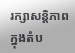រក្សាសន្តិភាពក្នុងតំប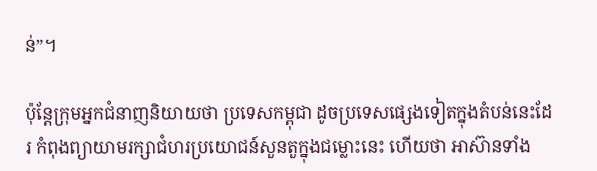ន់”។

ប៉ុន្តែក្រុមអ្នកជំនាញនិយាយថា ប្រទេសកម្ពុជា ដូចប្រទេសផ្សេងទៀតក្នុងតំបន់នេះដែរ កំពុងព្យាយាមរក្សាជំហរប្រយោជន៍សួនតួក្នុងជម្លោះនេះ ហើយថា អាស៊ានទាំង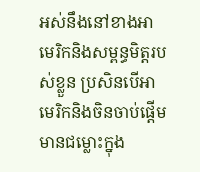អស់នឹងនៅខាងអាមេរិកនិងសម្ពន្ធមិត្តរបស់ខ្លួន ប្រសិនបើអាមេរិកនិងចិនចាប់ផ្តើមមានជម្លោះក្នុង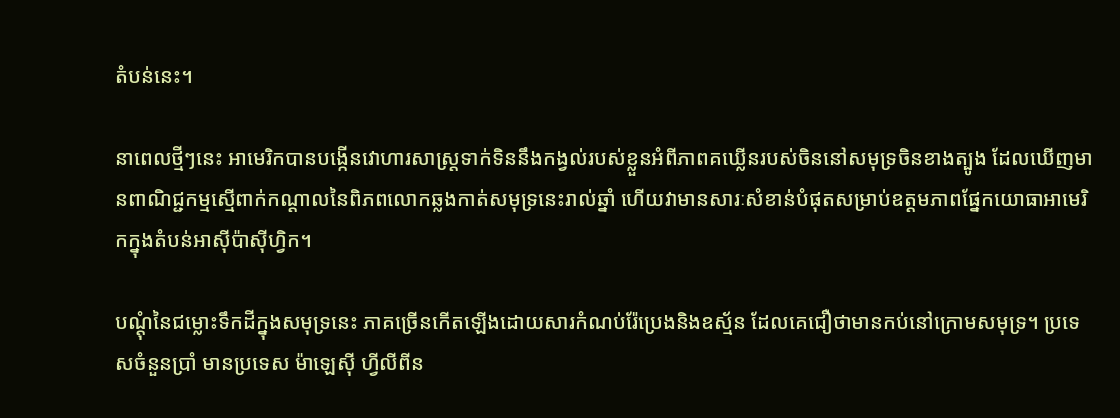តំបន់នេះ។

នាពេលថ្មីៗនេះ អាមេរិកបានបង្កើនវោហារសាស្ត្រទាក់ទិននឹងកង្វល់របស់ខ្លួនអំពីភាពគឃ្លើនរបស់ចិននៅសមុទ្រចិនខាងត្បូង ដែលឃើញមានពាណិជ្ជកម្មស្មើពាក់កណ្តាលនៃពិភពលោកឆ្លងកាត់សមុទ្រនេះរាល់ឆ្នាំ ហើយវាមានសារៈសំខាន់បំផុតសម្រាប់ឧត្តមភាពផ្នែកយោធាអាមេរិកក្នុងតំបន់អាស៊ីប៉ាស៊ីហ្វិក។

បណ្តុំនៃជម្លោះទឹកដីក្នុងសមុទ្រនេះ ភាគច្រើនកើតឡើងដោយសារកំណប់រ៉ែប្រេងនិងឧស្ម័ន ដែលគេជឿថាមានកប់នៅក្រោមសមុទ្រ។ ប្រទេសចំនួនប្រាំ មានប្រទេស ម៉ាឡេស៊ី ហ្វីលីពីន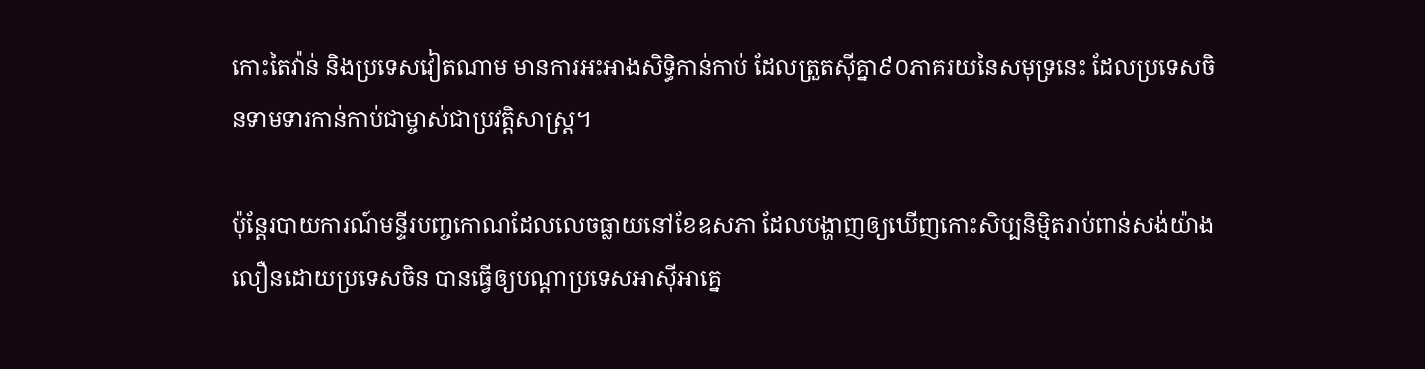កោះតៃវ៉ាន់ និងប្រទេសវៀតណាម មានការអះអាងសិទ្ធិកាន់កាប់ ដែលត្រួតស៊ីគ្នា៩០ភាគរយនៃសមុទ្រនេះ ដែលប្រទេសចិនទាមទារកាន់កាប់ជាម្ចាស់ជាប្រវត្តិសាស្ត្រ។

ប៉ុន្តែរបាយការណ៍មន្ទីរបញ្ចកោណដែលលេចធ្លាយនៅខែឧសភា ដែលបង្ហាញឲ្យឃើញកោះសិប្បនិម្មិតរាប់ពាន់សង់យ៉ាងលឿនដោយប្រទេសចិន បានធ្វើឲ្យបណ្តាប្រទេសអាស៊ីអាគ្នេ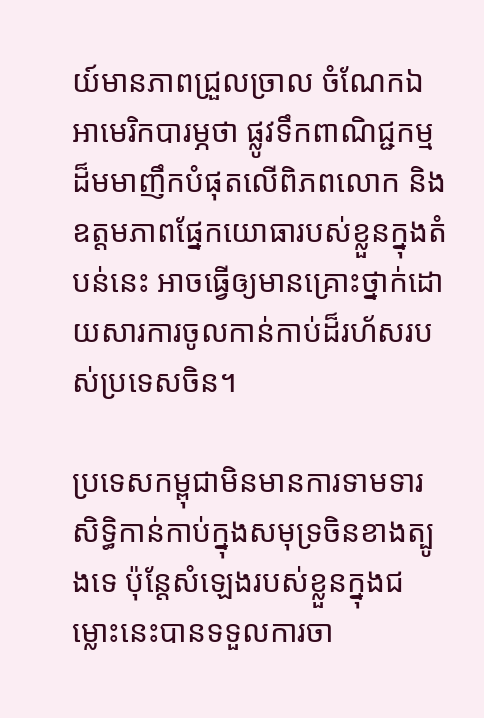យ៍មានភាពជ្រួលច្រាល ចំណែកឯអាមេរិកបារម្ភថា ផ្លូវទឹកពាណិជ្ជកម្មដ៏មមាញឹកបំផុតលើពិភពលោក និងឧត្តមភាពផ្នែកយោធារបស់ខ្លួនក្នុងតំបន់នេះ អាចធ្វើឲ្យមានគ្រោះថ្នាក់ដោយសារការចូលកាន់កាប់ដ៏រហ័សរបស់ប្រទេសចិន។

ប្រទេសកម្ពុជាមិនមានការទាមទារសិទ្ធិកាន់កាប់ក្នុងសមុទ្រចិនខាងត្បូងទេ ប៉ុន្តែសំឡេងរបស់ខ្លួនក្នុងជម្លោះនេះបានទទួលការចា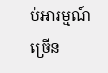ប់អារម្មណ៍ច្រើន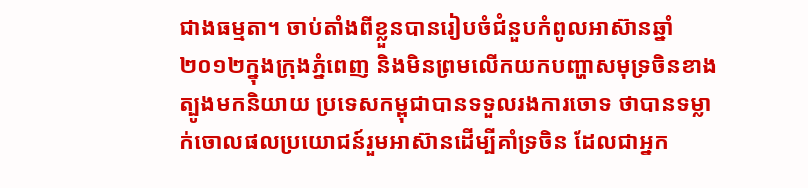ជាងធម្មតា។ ចាប់តាំងពីខ្លួនបានរៀបចំជំនួបកំពូលអាស៊ានឆ្នាំ២០១២ក្នុងក្រុងភ្នំពេញ និងមិនព្រមលើកយកបញ្ហាសមុទ្រចិនខាងត្បូងមកនិយាយ ប្រទេសកម្ពុជាបានទទួលរងការចោទ ថាបានទម្លាក់ចោលផលប្រយោជន៍រួមអាស៊ានដើម្បីគាំទ្រចិន ដែលជាអ្នក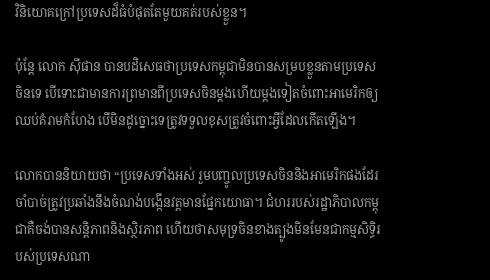វិនិយោគក្រៅប្រទេសដ៏ធំបំផុតតែមួយគត់របស់ខ្លួន។

ប៉ុន្តែ លោក ស៊ីផាន បានបដិសេធថាប្រទេសកម្ពុជាមិនបានសម្របខ្លួនតាមប្រទេសចិនទេ បើទោះជាមានការព្រមានពីប្រទេសចិនម្តងហើយម្តងទៀតចំពោះអាមេរិកឲ្យឈប់គំរាមកំហែង បើមិនដូច្នោះទេត្រូវទទួលខុសត្រូវចំពោះអ្វីដែលកើតឡើង។

លោកបាននិយាយថា “ប្រទេសទាំងអស់ រួមបញ្ចូលប្រទេសចិននិងអាមេរិកផងដែរ ចាំបាច់ត្រូវប្រឆាំងនឹងចំណង់បង្កើនវត្តមានផ្នែកយោធា។ ជំហររបស់រដ្ឋាភិបាលកម្ពុជាគឺចង់បានសន្តិភាពនិងស្ថិរភាព ហើយថាសមុទ្រចិនខាងត្បូងមិនមែនជាកម្មសិទ្ធិរបស់ប្រទេសណា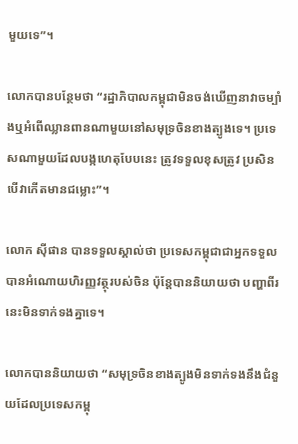មួយទេ”។

លោកបានបន្ថែមថា “រដ្ឋាភិបាលកម្ពុជាមិនចង់ឃើញនាវាចម្បាំងឬអំពើឈ្លានពានណាមួយនៅសមុទ្រចិនខាងត្បូងទេ។ ប្រទេសណាមួយដែលបង្កហេតុបែបនេះ ត្រូវទទួលខុសត្រូវ ប្រសិនបើវាកើតមានជម្លោះ”។

លោក ស៊ីផាន បានទទួលស្គាល់ថា ប្រទេសកម្ពុជាជាអ្នកទទួលបានអំណោយហិរញ្ញវត្ថុរបស់ចិន ប៉ុន្តែបាននិយាយថា បញ្ហាពីរនេះមិនទាក់ទងគ្នាទេ។

លោកបាននិយាយថា “សមុទ្រចិនខាងត្បូងមិនទាក់ទងនឹងជំនួយដែលប្រទេសកម្ពុ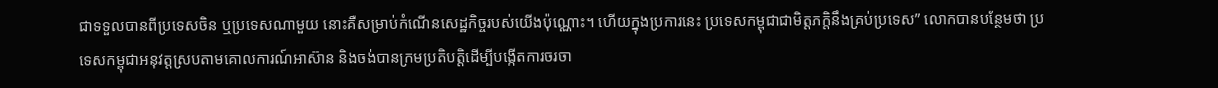ជាទទួលបានពីប្រទេសចិន ឬប្រទេសណាមួយ នោះគឺសម្រាប់កំណើនសេដ្ឋកិច្ចរបស់យើងប៉ុណ្ណោះ។ ហើយក្នុងប្រការនេះ ប្រទេសកម្ពុជាជាមិត្តភក្តិនឹងគ្រប់ប្រទេស” លោកបានបន្ថែមថា ប្រទេសកម្ពុជាអនុវត្តស្របតាមគោលការណ៍អាស៊ាន និងចង់បានក្រមប្រតិបត្តិដើម្បីបង្កើតការចរចា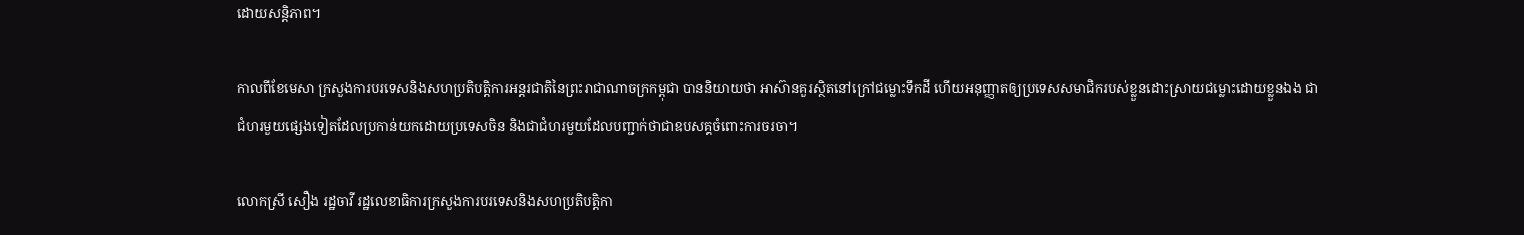ដោយសន្តិភាព។

កាលពីខែមេសា ក្រសួងការបរទេសនិងសហប្រតិបត្តិការអន្តរជាតិនៃព្រះរាជាណាចក្រកម្ពុជា បាននិយាយថា អាស៊ានគួរស្ថិតនៅក្រៅជម្លោះទឹកដី ហើយអនុញ្ញាតឲ្យប្រទេសសមាជិករបស់ខ្លួនដោះស្រាយជម្លោះដោយខ្លួនឯង ជាជំហរមួយផ្សេងទៀតដែលប្រកាន់យកដោយប្រទេសចិន និងជាជំហរមួយដែលបញ្ជាក់ថាជាឧបសគ្គចំពោះការចរចា។

លោកស្រី សឿង រដ្ឋចាវី រដ្ឋលេខាធិការក្រសួងការបរទេសនិងសហប្រតិបត្តិកា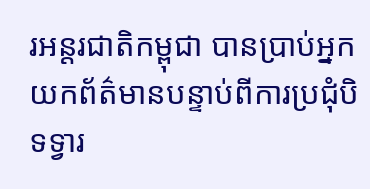រអន្តរជាតិកម្ពុជា បានប្រាប់អ្នកយកព័ត៌មានបន្ទាប់ពីការប្រជុំបិទទ្វារ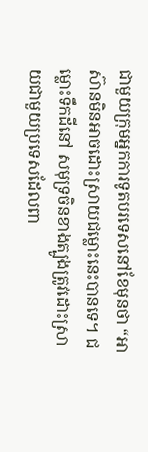ជាមួយក្រុមអ្នកការទូតបរទេសនៅខែមុនថា “អាស៊ានមិនអាចដោះស្រាយជម្លោះនេះបានទេ។ ជម្លោះទឹកដីនៅ សមុទ្រចិនខាងត្បូងត្រូវដោះស្រាយជាមួយប្រទេសដែលពា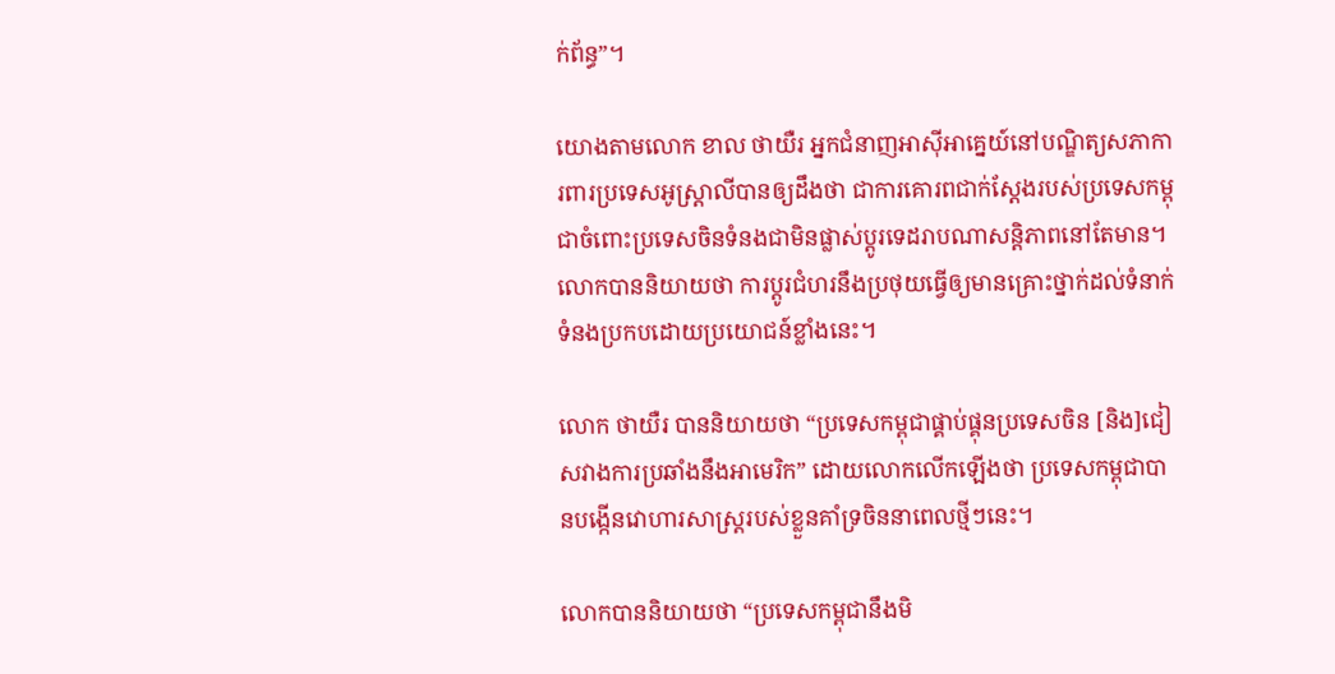ក់ព័ន្ធ”។

យោងតាមលោក ខាល ថាយឺរ អ្នកជំនាញអាស៊ីអាគ្នេយ៍នៅបណ្ឌិត្យសភាការពារប្រទេសអូស្ត្រាលីបានឲ្យដឹងថា ជាការគោរពជាក់ស្តែងរបស់ប្រទេសកម្ពុជាចំពោះប្រទេសចិនទំនងជាមិនផ្លាស់ប្តូរទេដរាបណាសន្តិភាពនៅតែមាន។ លោកបាននិយាយថា ការប្តូរជំហរនឹងប្រថុយធ្វើឲ្យមានគ្រោះថ្នាក់ដល់ទំនាក់ទំនងប្រកបដោយប្រយោជន៍ខ្លាំងនេះ។

លោក ថាយឺរ បាននិយាយថា “ប្រទេសកម្ពុជាផ្គាប់ផ្គុនប្រទេសចិន [និង]ជៀសវាងការប្រឆាំងនឹងអាមេរិក” ដោយលោកលើកឡើងថា ប្រទេសកម្ពុជាបានបង្កើនវោហារសាស្ត្ររបស់ខ្លួនគាំទ្រចិននាពេលថ្មីៗនេះ។

លោកបាននិយាយថា “ប្រទេសកម្ពុជានឹងមិ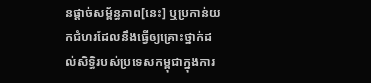នផ្តាច់សម្ព័ន្ធភាព[នេះ] ឬប្រកាន់យកជំហរដែលនឹងធ្វើឲ្យគ្រោះថ្នាក់ដល់សិទ្ធិរបស់ប្រទេសកម្ពុជាក្នុងការ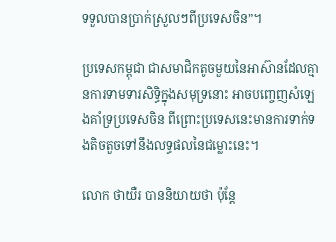ទទួលបានប្រាក់ស្រួលៗពីប្រទេសចិន”។

ប្រទេសកម្ពុជា ជាសមាជិកតូចមួយនៃអាស៊ានដែលគ្មានការទាមទារសិទ្ធិក្នុងសមុទ្រនោះ អាចបញ្ចេញសំឡេងគាំទ្រប្រទេសចិន ពីព្រោះប្រទេសនេះមានការទាក់ទងតិចតួចទៅនឹងលទ្ធផលនៃជម្លោះនេះ។

លោក ថាយឺរ បាននិយាយថា ប៉ុន្តែ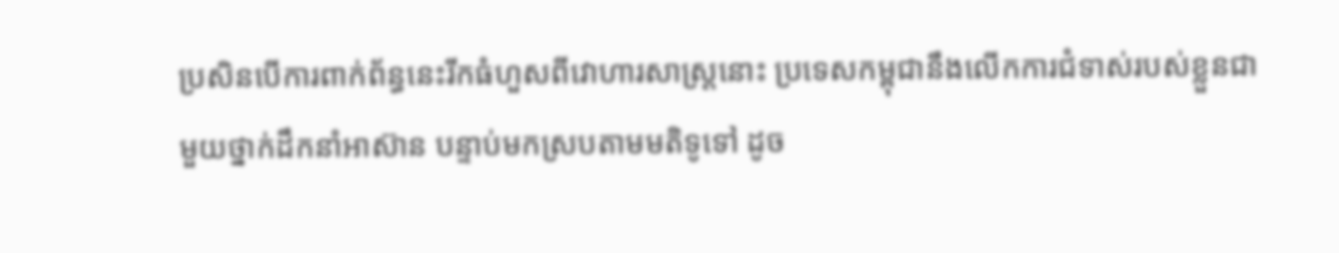ប្រសិនបើការពាក់ព័ន្ធនេះរីកធំហួសពីវោហារសាស្ត្រនោះ ប្រទេសកម្ពុជានឹងលើកការជំទាស់របស់ខ្លួនជាមួយថ្នាក់ដឹកនាំអាស៊ាន បន្ទាប់មកស្របតាមមតិទូទៅ ដូច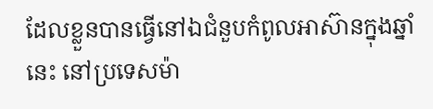ដែលខ្លួនបានធ្វើនៅឯជំនួបកំពូលអាស៊ានក្នុងឆ្នាំនេះ នៅប្រទេសម៉ា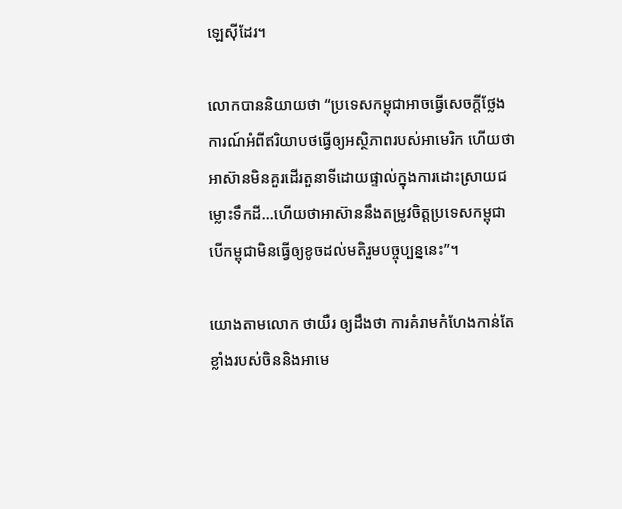ឡេស៊ីដែរ។

លោកបាននិយាយថា “ប្រទេសកម្ពុជាអាចធ្វើសេចក្តីថ្លែងការណ៍អំពីឥរិយាបថធ្វើឲ្យអស្ថិភាពរបស់អាមេរិក ហើយថាអាស៊ានមិនគួរដើរតួនាទីដោយផ្ទាល់ក្នុងការដោះស្រាយជម្លោះទឹកដី…ហើយថាអាស៊ាននឹងតម្រូវចិត្តប្រទេសកម្ពុជា បើកម្ពុជាមិនធ្វើឲ្យខូចដល់មតិរួមបច្ចុប្បន្ននេះ”។

យោងតាមលោក ថាយឺរ ឲ្យដឹងថា ការគំរាមកំហែងកាន់តែខ្លាំងរបស់ចិននិងអាមេ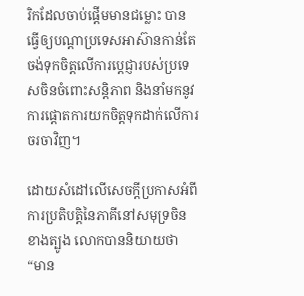រិកដែលចាប់ផ្តើមមានជម្លោះ បានធ្វើឲ្យបណ្តាប្រទេសអាស៊ានកាន់តែចង់ទុកចិត្តលើការប្តេជ្ញារបស់ប្រទេសចិនចំពោះសន្តិភាព និងនាំមកនូវការផ្តោតការយកចិត្តទុកដាក់លើការចរចាវិញ។

ដោយសំដៅលើសេចក្តីប្រកាសអំពីការប្រតិបត្តិនៃភាគីនៅសមុទ្រចិនខាងត្បូង លោកបាននិយាយថា “មាន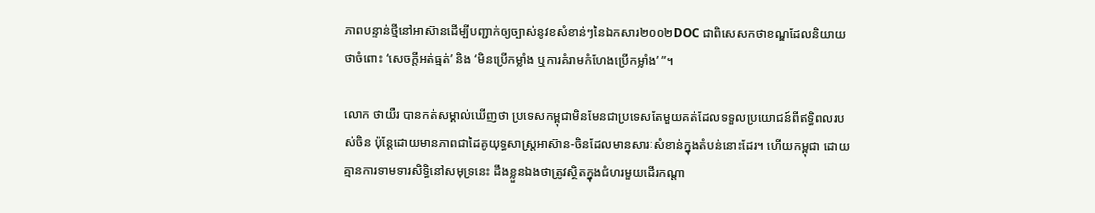ភាពបន្ទាន់ថ្មីនៅអាស៊ានដើម្បីបញ្ជាក់ឲ្យច្បាស់នូវខសំខាន់ៗនៃឯកសារ២០០២DOC ជាពិសេសកថាខណ្ឌដែលនិយាយថាចំពោះ ‘សេចក្តីអត់ធ្មត់’ និង ‘មិនប្រើកម្លាំង ឬការគំរាមកំហែងប្រើកម្លាំង’ ”។

លោក ថាយឺរ បានកត់សម្គាល់ឃើញថា ប្រទេសកម្ពុជាមិនមែនជាប្រទេសតែមួយគត់ដែលទទួលប្រយោជន៍ពីឥទ្ធិពលរបស់ចិន ប៉ុន្តែដោយមានភាពជាដៃគូយុទ្ធសាស្ត្រអាស៊ាន-ចិនដែលមានសារៈសំខាន់ក្នុងតំបន់នោះដែរ។ ហើយកម្ពុជា ដោយគ្មានការទាមទារសិទ្ធិនៅសមុទ្រនេះ ដឹងខ្លួនឯងថាត្រូវស្ថិតក្នុងជំហរមួយដើរកណ្តា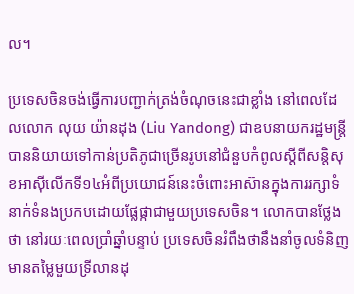ល។

ប្រទេសចិនចង់ធ្វើការបញ្ជាក់ត្រង់ចំណុចនេះជាខ្លាំង នៅពេលដែលលោក លុយ យ៉ានដុង (Liu Yandong) ជាឧបនាយករដ្ឋមន្ត្រី បាននិយាយទៅកាន់ប្រតិភូជាច្រើនរូបនៅជំនួបកំពូលស្តីពីសន្តិសុខអាស៊ីលើកទី១៤អំពីប្រយោជន៍នេះចំពោះអាស៊ានក្នុងការរក្សាទំនាក់ទំនងប្រកបដោយផ្លែផ្កាជាមួយប្រទេសចិន។ លោកបានថ្លែងថា នៅរយៈពេលប្រាំឆ្នាំបន្ទាប់ ប្រទេសចិនរំពឹងថានឹងនាំចូលទំនិញមានតម្លៃមួយទ្រីលានដុ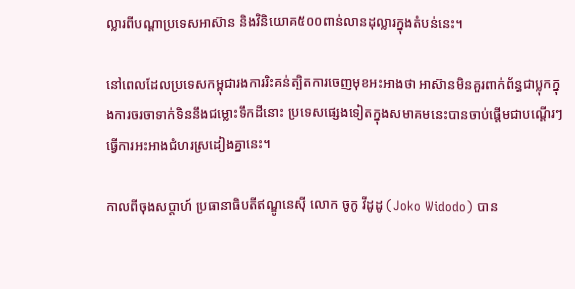ល្លារពីបណ្តាប្រទេសអាស៊ាន និងវិនិយោគ៥០០ពាន់លានដុល្លារក្នុងតំបន់នេះ។

នៅពេលដែលប្រទេសកម្ពុជារងការរិះគន់ត្បិតការចេញមុខអះអាងថា អាស៊ានមិនគួរពាក់ព័ន្ធជាប្លុកក្នុងការចរចាទាក់ទិននឹងជម្លោះទឹកដីនោះ ប្រទេសផ្សេងទៀតក្នុងសមាគមនេះបានចាប់ផ្តើមជាបណ្តើរៗធ្វើការអះអាងជំហរស្រដៀងគ្នានេះ។

កាលពីចុងសប្តាហ៍ ប្រធានាធិបតីឥណ្ឌូនេស៊ី លោក ចូកូ វីដូដូ (Joko Widodo) បាន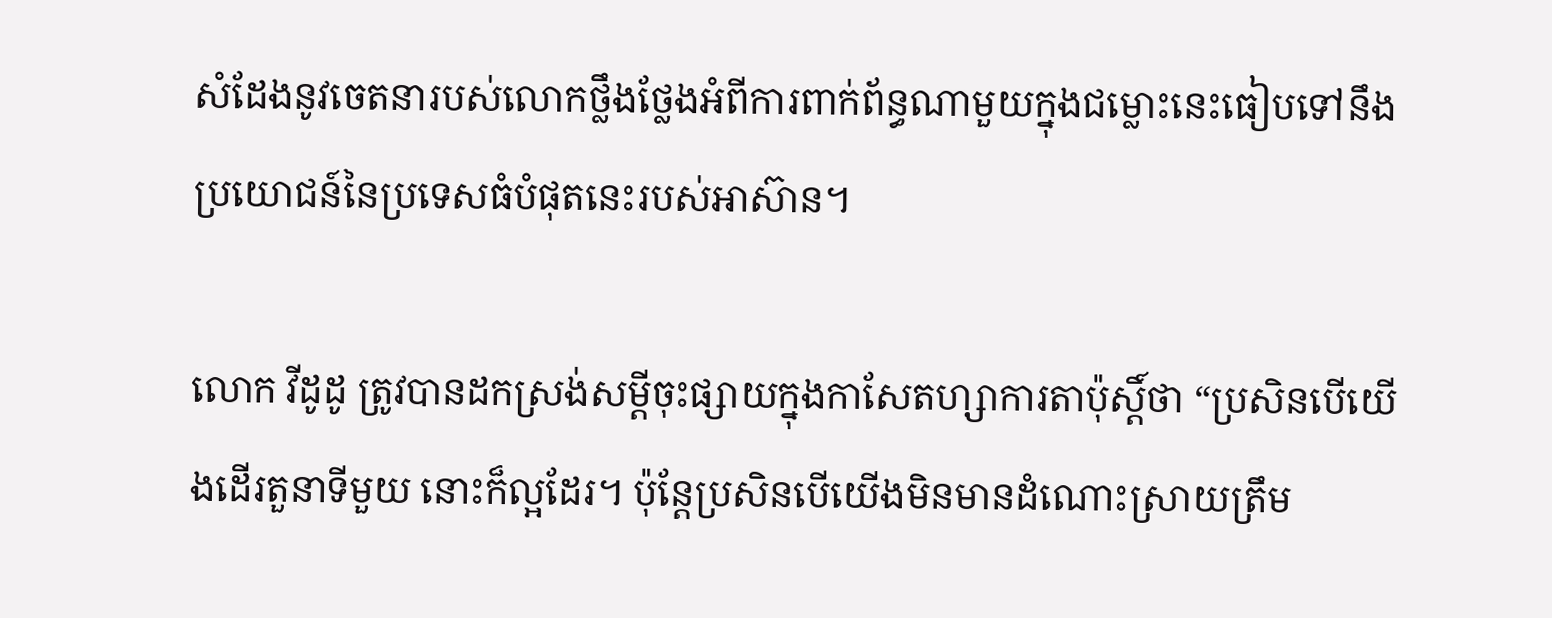សំដែងនូវចេតនារបស់លោកថ្លឹងថ្លែងអំពីការពាក់ព័ន្ធណាមួយក្នុងជម្លោះនេះធៀបទៅនឹងប្រយោជន៍នៃប្រទេសធំបំផុតនេះរបស់អាស៊ាន។

លោក វីដូដូ ត្រូវបានដកស្រង់សម្តីចុះផ្សាយក្នុងកាសែតហ្សាការតាប៉ុស្តិ៍ថា “ប្រសិនបើយើងដើរតួនាទីមួយ នោះក៏ល្អដែរ។ ប៉ុន្តែប្រសិនបើយើងមិនមានដំណោះស្រាយត្រឹម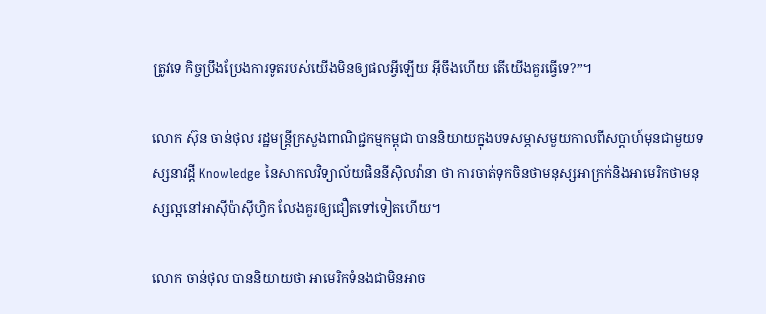ត្រូវទេ កិច្ចប្រឹងប្រែងការទូតរបស់យើងមិនឲ្យផលអ្វីឡើយ អ៊ីចឹងហើយ តើយើងគួរធ្វើទេ?”។

លោក ស៊ុន ចាន់ថុល រដ្ឋមន្ត្រីក្រសួងពាណិជ្ជកម្មកម្ពុជា បាននិយាយក្នុងបទសម្ភាសមួយកាលពីសប្តាហ៍មុនជាមួយទស្សនាវដ្តី Knowledge នៃសាកលវិទ្យាល័យផិននីស៊ិលវ៉ានា ថា ការចាត់ទុកចិនថាមនុស្សអាក្រក់និងអាមេរិកថាមនុស្សល្អនៅអាស៊ីប៉ាស៊ីហ្វិក លែងគួរឲ្យជឿតទៅទៀតហើយ។

លោក ចាន់ថុល បាននិយាយថា អាមេរិកទំនងជាមិនអាច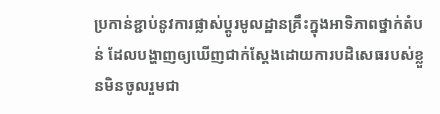ប្រកាន់ខ្ជាប់នូវការផ្លាស់ប្តូរមូលដ្ឋានគ្រឹះក្នុងអាទិភាពថ្នាក់តំបន់ ដែលបង្ហាញឲ្យឃើញជាក់ស្តែងដោយការបដិសេធរបស់ខ្លួនមិនចូលរួមជា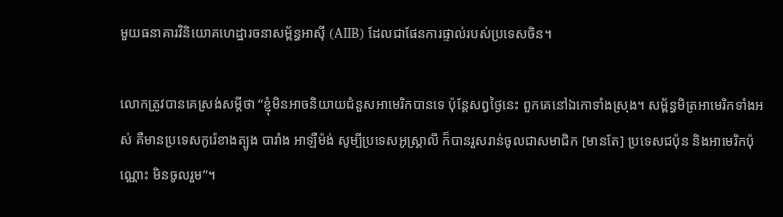មួយធនាគារវិនិយោគហេដ្ឋារចនាសម្ព័ន្ធអាស៊ី (AIIB) ដែលជាផែនការផ្ទាល់របស់ប្រទេសចិន។

លោកត្រូវបានគេស្រង់សម្តីថា “ខ្ញុំមិនអាចនិយាយជំនួសអាមេរិកបានទេ ប៉ុន្តែសព្វថ្ងៃនេះ ពួកគេនៅឯកោទាំងស្រុង។ សម្ព័ន្ធមិត្រអាមេរិកទាំងអស់ គឺមានប្រទេសកូរ៉េខាងត្បូង បារាំង អាឡឺម៉ង់ សូម្បីប្រទេសអូស្ត្រាលី ក៏បានរួសរាន់ចូលជាសមាជិក [មានតែ] ប្រទេសជប៉ុន និងអាមេរិកប៉ុណ្ណោះ មិនចូលរួម”។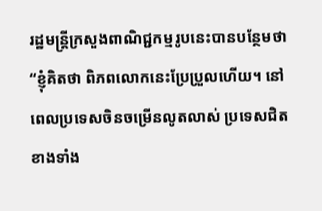រដ្ឋមន្ត្រីក្រសួងពាណិជ្ជកម្មរូបនេះបានបន្ថែមថា “ខ្ញុំគិតថា ពិភពលោកនេះប្រែប្រួលហើយ។ នៅពេលប្រទេសចិនចម្រើនលូតលាស់ ប្រទេសជិតខាងទាំង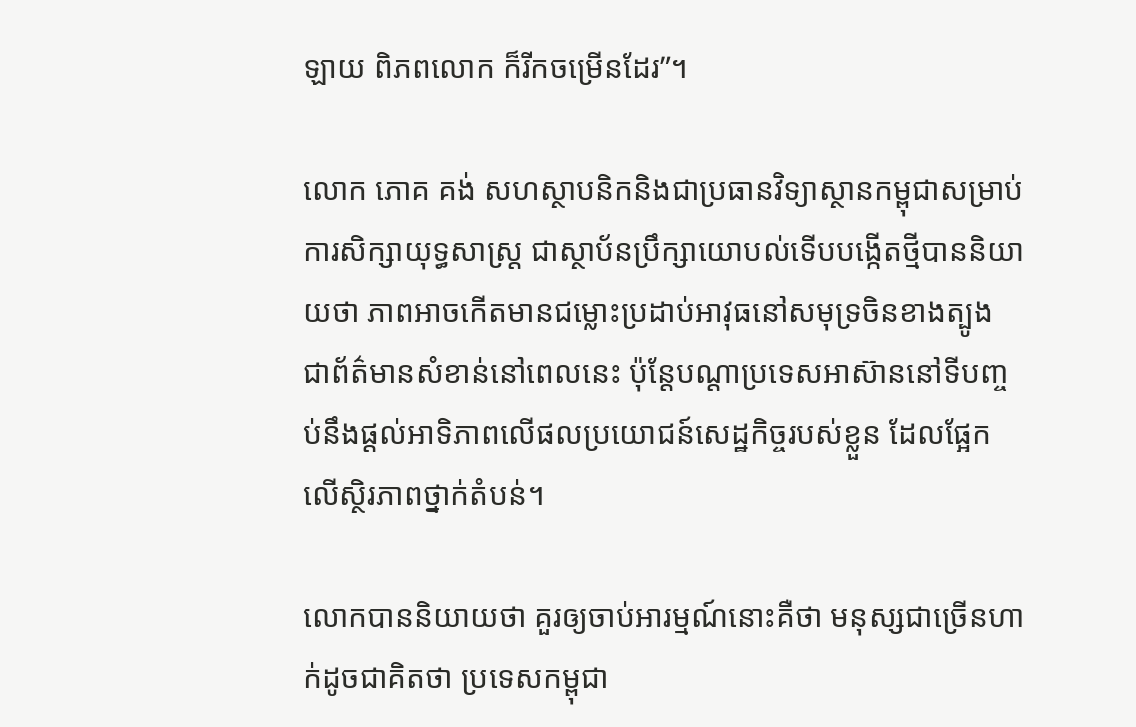ឡាយ ពិភពលោក ក៏រីកចម្រើនដែរ”។

លោក ភោគ គង់ សហស្ថាបនិកនិងជាប្រធានវិទ្យាស្ថានកម្ពុជាសម្រាប់ការសិក្សាយុទ្ធសាស្ត្រ ជាស្ថាប័នប្រឹក្សាយោបល់ទើបបង្កើតថ្មីបាននិយាយថា ភាពអាចកើតមានជម្លោះប្រដាប់អាវុធនៅសមុទ្រចិនខាងត្បូង ជាព័ត៌មានសំខាន់នៅពេលនេះ ប៉ុន្តែបណ្តាប្រទេសអាស៊ាននៅទីបញ្ចប់នឹងផ្តល់អាទិភាពលើផលប្រយោជន៍សេដ្ឋកិច្ចរបស់ខ្លួន ដែលផ្អែកលើស្ថិរភាពថ្នាក់តំបន់។

លោកបាននិយាយថា គួរឲ្យចាប់អារម្មណ៍នោះគឺថា មនុស្សជាច្រើនហាក់ដូចជាគិតថា ប្រទេសកម្ពុជា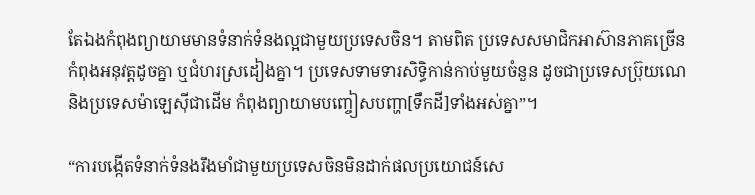តែឯងកំពុងព្យាយាមមានទំនាក់ទំនងល្អជាមួយប្រទេសចិន។ តាមពិត ប្រទេសសមាជិកអាស៊ានភាគច្រើនកំពុងអនុវត្តដូចគ្នា ឬជំហរស្រដៀងគ្នា។ ប្រទេសទាមទារសិទ្ធិកាន់កាប់មួយចំនួន ដូចជាប្រទេសប៊្រុយណេ និងប្រទេសម៉ាឡេស៊ីជាដើម កំពុងព្យាយាមបញ្ចៀសបញ្ហា[ទឹកដី]ទាំងអស់គ្នា”។

“ការបង្កើតទំនាក់ទំនងរឹងមាំជាមួយប្រទេសចិនមិនដាក់ផលប្រយោជន៍សេ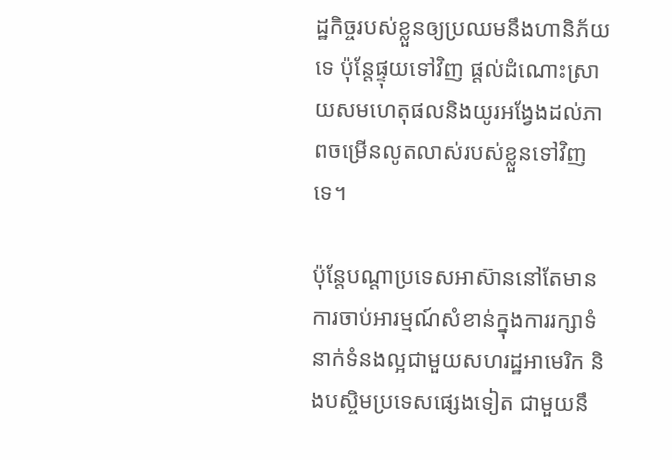ដ្ឋកិច្ចរបស់ខ្លួនឲ្យប្រឈមនឹងហានិភ័យទេ ប៉ុន្តែផ្ទុយទៅវិញ ផ្តល់ដំណោះស្រាយសមហេតុផលនិងយូរអង្វែងដល់ភាពចម្រើនលូតលាស់របស់ខ្លួនទៅវិញទេ។

ប៉ុន្តែបណ្តាប្រទេសអាស៊ាននៅតែមានការចាប់អារម្មណ៍សំខាន់ក្នុងការរក្សាទំនាក់ទំនងល្អជាមួយសហរដ្ឋអាមេរិក និងបស្ចិមប្រទេសផ្សេងទៀត ជាមួយនឹ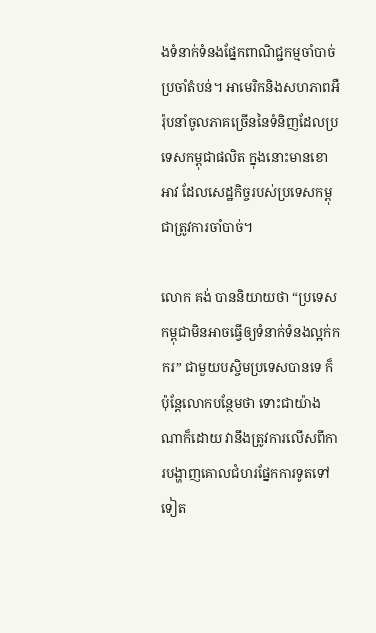ងទំនាក់ទំនងផ្នែកពាណិជ្ជកម្មចាំបាច់ប្រចាំតំបន់។ អាមេរិកនិងសហភាពអឺរ៉ុបនាំចូលភាគច្រើននៃទំនិញដែលប្រទេសកម្ពុជាផលិត ក្នុងនោះមានខោអាវ ដែលសេដ្ឋកិច្ចរបស់ប្រទេសកម្ពុជាត្រូវការចាំបាច់។

លោក គង់ បាននិយាយថា “ប្រទេសកម្ពុជាមិនអាចធ្វើឲ្យទំនាក់ទំនងល្អក់កករ” ជាមួយបស្ចិមប្រទេសបានទេ ក៏ប៉ុន្តែលោកបន្ថែមថា ទោះជាយ៉ាងណាក៏ដោយ វានឹងត្រូវការលើសពីការបង្ហាញគោលជំហរផ្នែកការទូតទៅទៀត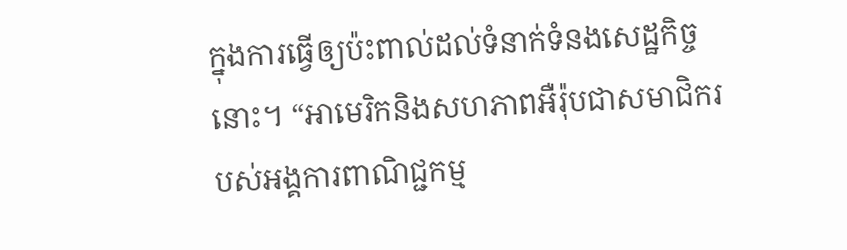ក្នុងការធ្វើឲ្យប៉ះពាល់ដល់ទំនាក់ទំនងសេដ្ឋកិច្ចនោះ។ “អាមេរិកនិងសហភាពអឺរ៉ុបជាសមាជិករបស់អង្គការពាណិជ្ជកម្ម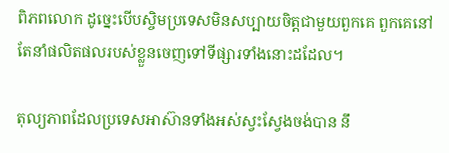ពិភពលោក ដូច្នេះបើបស្ចិមប្រទេសមិនសប្បាយចិត្តជាមួយពួកគេ ពួកគេនៅតែនាំផលិតផលរបស់ខ្លួនចេញទៅទីផ្សារទាំងនោះដដែល។

តុល្យភាពដែលប្រទេសអាស៊ានទាំងអស់ស្វះស្វែងចង់បាន នឹ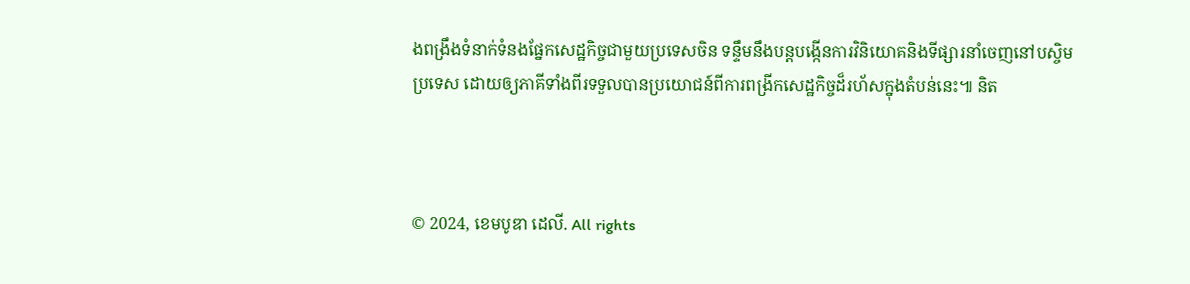ងពង្រឹងទំនាក់ទំនងផ្នែកសេដ្ឋកិច្ចជាមួយប្រទេសចិន ទន្ទឹមនឹងបន្តបង្កើនការវិនិយោគនិងទីផ្សារនាំចេញនៅបស្ចិមប្រទេស ដោយឲ្យភាគីទាំងពីរទទួលបានប្រយោជន៍ពីការពង្រីកសេដ្ឋកិច្ចដ៏រហ័សក្នុងតំបន់នេះ៕ និត



© 2024, ខេមបូឌា ដេលី. All rights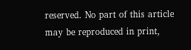reserved. No part of this article may be reproduced in print,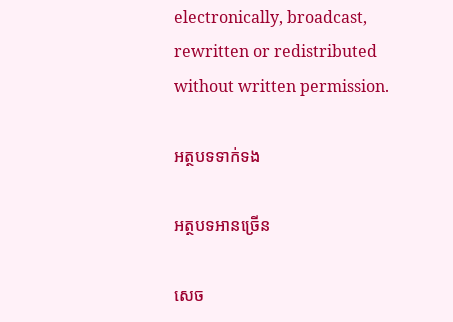electronically, broadcast, rewritten or redistributed without written permission.

អត្ថបទទាក់ទង

អត្ថបទអានច្រើន

សេច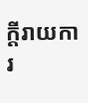ក្ដីរាយការ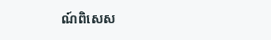ណ៍ពិសេស